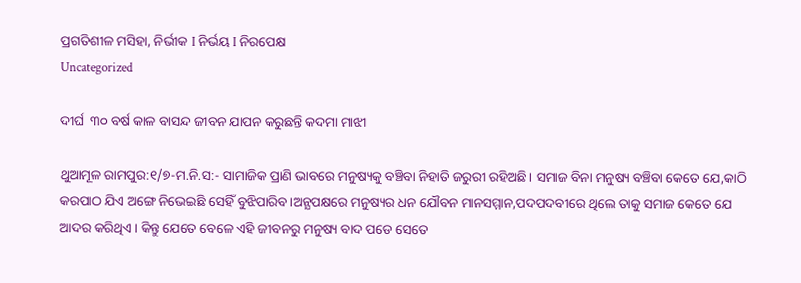ପ୍ରଗତିଶୀଳ ମସିହା, ନିର୍ଭୀକ I ନିର୍ଭୟ I ନିରପେକ୍ଷ
Uncategorized

ଦୀର୍ଘ  ୩୦ ବର୍ଷ କାଳ ବାସନ୍ଦ ଜୀବନ ଯାପନ କରୁଛନ୍ତି କଦମା ମାଝୀ

ଥୁଆମୂଳ ରାମପୁର:୧/୭-ମ.ନି.ସ:- ସାମାଜିକ ପ୍ରାଣି ଭାବରେ ମନୁଷ୍ୟକୁ ବଞ୍ଚିବା ନିହାତି ଜରୁରୀ ରହିଅଛି। ସମାଜ ବିନା ମନୁଷ୍ୟ ବଞ୍ଚିବା କେତେ ଯେ,କାଠି କରପାଠ ଯିଏ ଅଙ୍ଗେ ନିଭେଇଛି ସେହିଁ ବୁଝିପାରିବ।ଅନ୍ଯପକ୍ଷରେ ମନୁଷ୍ୟର ଧନ ଯୌବନ ମାନସମ୍ମାନ,ପଦପଦବୀରେ ଥିଲେ ତାକୁ ସମାଜ କେତେ ଯେ ଆଦର କରିଥିଏ। କିନ୍ତୁ ଯେତେ ବେଳେ ଏହି ଜୀବନରୁ ମନୁଷ୍ୟ ବାଦ ପଡେ ସେତେ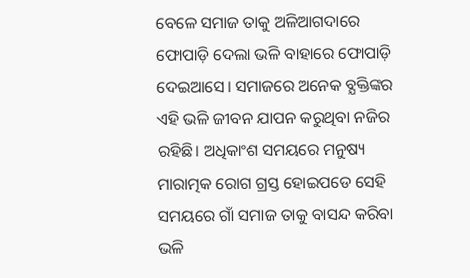ବେଳେ ସମାଜ ତାକୁ ଅଳିଆଗଦାରେ ଫୋପାଡ଼ି ଦେଲା ଭଳି ବାହାରେ ଫୋପାଡ଼ି ଦେଇଆସେ। ସମାଜରେ ଅନେକ ବ୍ଯକ୍ତିଙ୍କର ଏହି ଭଳି ଜୀବନ ଯାପନ କରୁଥିବା ନଜିର ରହିଛି। ଅଧିକାଂଶ ସମୟରେ ମନୁଷ୍ୟ ମାରାତ୍ମକ ରୋଗ ଗ୍ରସ୍ତ ହୋଇପଡେ ସେହି ସମୟରେ ଗାଁ ସମାଜ ତାକୁ ବାସନ୍ଦ କରିବା ଭଳି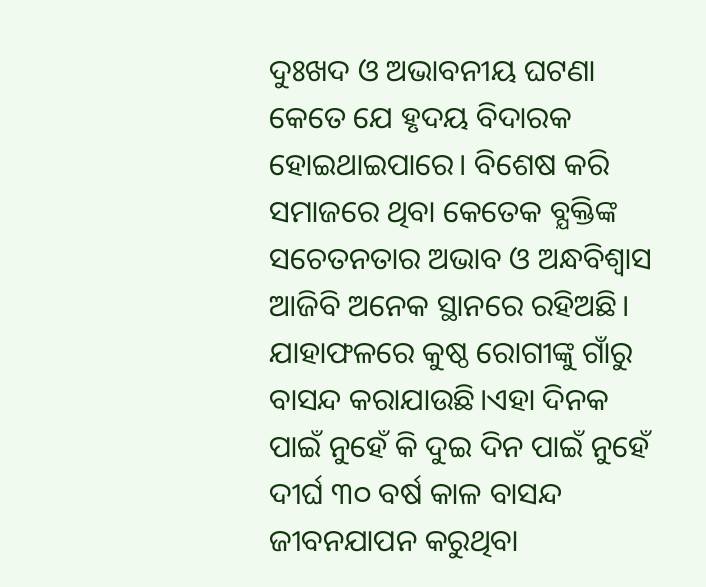ଦୁଃଖଦ ଓ ଅଭାବନୀୟ ଘଟଣା କେତେ ଯେ ହୃଦୟ ବିଦାରକ ହୋଇଥାଇପାରେ। ବିଶେଷ କରି ସମାଜରେ ଥିବା କେତେକ ବ୍ଯକ୍ତିଙ୍କ ସଚେତନତାର ଅଭାବ ଓ ଅନ୍ଧବିଶ୍ୱାସ ଆଜିବି ଅନେକ ସ୍ଥାନରେ ରହିଅଛି। ଯାହାଫଳରେ କୁଷ୍ଠ ରୋଗୀଙ୍କୁ ଗାଁରୁ ବାସନ୍ଦ କରାଯାଉଛି।ଏହା ଦିନକ ପାଇଁ ନୁହେଁ କି ଦୁଇ ଦିନ ପାଇଁ ନୁହେଁ ଦୀର୍ଘ ୩୦ ବର୍ଷ କାଳ ବାସନ୍ଦ ଜୀବନଯାପନ କରୁଥିବା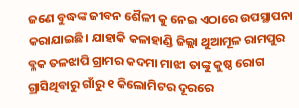ଜଣେ ବୁଦ୍ଧଙ୍କ ଜୀବନ ଶୈଳୀ କୁ ନେଇ ଏଠାରେ ଉପସ୍ଥାପନା କରାଯାଇଛି। ଯାହାକି କଳାହାଣ୍ଡି ଜିଲ୍ଲା ଥୁଆମୂଳ ରାମପୁର ବ୍ଳକ ତଳଝାପି ଗ୍ରାମର କଦମା ମାଝୀ ତାଙ୍କୁ କୁଷ୍ଠ ରୋଗ ଗ୍ରାସିଥିବାରୁ ଗାଁରୁ ୧ କିଲୋମିଟର ଦୂରରେ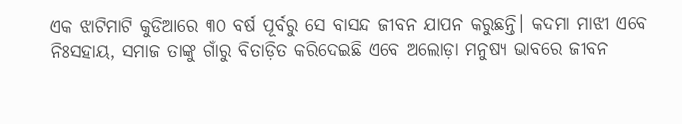ଏକ ଝାଟିମାଟି କୁଡିଆରେ ୩୦ ବର୍ଷ ପୂର୍ବରୁ ସେ ବାସନ୍ଦ ଜୀବନ ଯାପନ କରୁଛନ୍ତି। କଦମା ମାଝୀ ଏବେ ନିଃସହାୟ, ସମାଜ ତାଙ୍କୁ ଗାଁରୁ ବିତାଡ଼ିତ କରିଦେଇଛି ଏବେ ଅଲୋଡ଼ା ମନୁଷ୍ୟ ଭାବରେ ଜୀବନ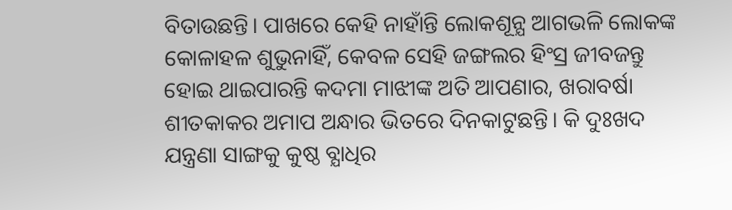ବିତାଉଛନ୍ତି। ପାଖରେ କେହି ନାହାଁନ୍ତି ଲୋକଶୂନ୍ଯ ଆଗଭଳି ଲୋକଙ୍କ କୋଳାହଳ ଶୁଭୁନାହିଁ, କେବଳ ସେହି ଜଙ୍ଗଲର ହିଂସ୍ର ଜୀବଜନ୍ତୁ ହୋଇ ଥାଇପାରନ୍ତି କଦମା ମାଝୀଙ୍କ ଅତି ଆପଣାର, ଖରାବର୍ଷା ଶୀତକାକର ଅମାପ ଅନ୍ଧାର ଭିତରେ ଦିନକାଟୁଛନ୍ତି। କି ଦୁଃଖଦ ଯନ୍ତ୍ରଣା ସାଙ୍ଗକୁ କୁଷ୍ଠ ବ୍ଯାଧିର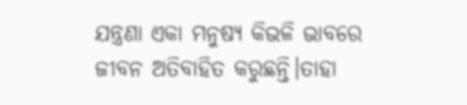ଯନ୍ତ୍ରଣା ଏକା ମନୁଷ୍ୟ କିଭଳି ଭାବରେ ଜୀବନ ଅତିବାହିତ କରୁଛନ୍ତି।ତାହା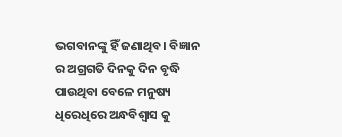ଭଗବାନଙ୍କୁ ହିଁ ଜଣାଥିବ। ବିଜ୍ଞାନ ର ଅଗ୍ରଗତି ଦିନକୁ ଦିନ ବୃଦ୍ଧି ପାଉଥିବା ବେଳେ ମନୁଷ୍ୟ ଧିରେଧିରେ ଅନ୍ଧବିଶ୍ୱାସ କୁ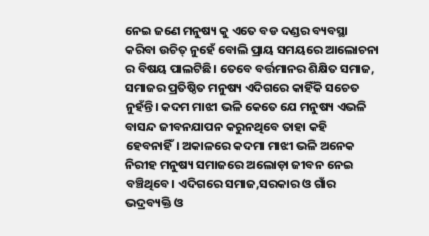ନେଇ ଜଣେ ମନୁଷ୍ୟ କୁ ଏତେ ବଡ ଦଣ୍ଡର ବ୍ୟବସ୍ଥା କରିବା ଉଚିତ୍ ନୁହେଁ ବୋଲି ପ୍ରାୟ ସମୟରେ ଆଲୋଚନା ର ବିଷୟ ପାଲଟିଛି। ତେବେ ବର୍ତ୍ତମାନର ଶିକ୍ଷିତ ସମାଜ, ସମାଜର ପ୍ରତିଷ୍ଠିତ ମନୁଷ୍ୟ ଏଦିଗରେ କାହିଁକି ସଚେତ ନୁହଁନ୍ତି। କଦମ ମାଝୀ ଭଳି କେତେ ଯେ ମନୁଷ୍ୟ ଏଭଳି ବାସନ୍ଦ ଜୀବନଯାପନ କରୁନଥିବେ ତାହା କହି ହେବନାହିଁ। ଅକାଳରେ କଦମା ମାଝୀ ଭଳି ଅନେକ ନିରୀହ ମନୁଷ୍ୟ ସମାଜରେ ଅଲୋଡ଼ା ଜୀବନ ନେଇ ବଞ୍ଚିଥିବେ। ଏଦିଗରେ ସମାଜ,ସରକାର ଓ ଗାଁର ଭଦ୍ରବ୍ୟକ୍ତି ଓ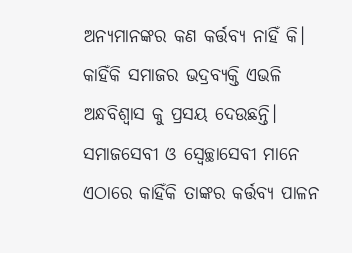ଅନ୍ଯମାନଙ୍କର କଣ କର୍ତ୍ତବ୍ୟ ନାହିଁ କି। କାହିଁକି ସମାଜର ଭଦ୍ରବ୍ୟକ୍ତି ଏଭଳି ଅନ୍ଧବିଶ୍ୱାସ କୁ ପ୍ରସୟ ଦେଉଛନ୍ତି। ସମାଜସେବୀ ଓ ସ୍ବେଚ୍ଛାସେବୀ ମାନେ ଏଠାରେ କାହିଁକି ତାଙ୍କର କର୍ତ୍ତବ୍ୟ ପାଳନ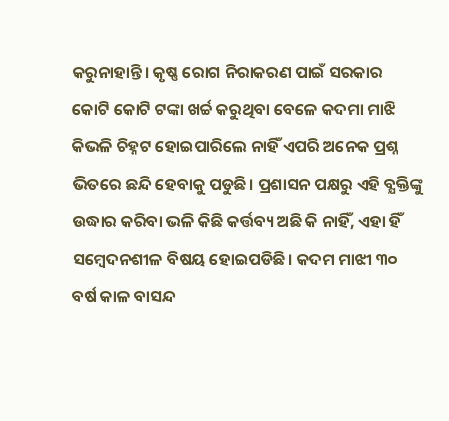କରୁନାହାନ୍ତି। କୃଷ୍ଣ ରୋଗ ନିରାକରଣ ପାଇଁ ସରକାର କୋଟି କୋଟି ଟଙ୍କା ଖର୍ଚ୍ଚ କରୁଥିବା ବେଳେ କଦମା ମାଝି କିଭଳି ଚିହ୍ନଟ ହୋଇପାରିଲେ ନାହିଁ ଏପରି ଅନେକ ପ୍ରଶ୍ନ ଭିତରେ ଛନ୍ଦି ହେବାକୁ ପଡୁଛି। ପ୍ରଶାସନ ପକ୍ଷରୁ ଏହି ବ୍ଯକ୍ତିଙ୍କୁ ଉଦ୍ଧାର କରିବା ଭଳି କିଛି କର୍ତ୍ତବ୍ୟ ଅଛି କି ନାହିଁ, ଏହା ହିଁ ସମ୍ବେଦନଶୀଳ ବିଷୟ ହୋଇପଡିଛି। କଦମ ମାଝୀ ୩୦ ବର୍ଷ କାଳ ବାସନ୍ଦ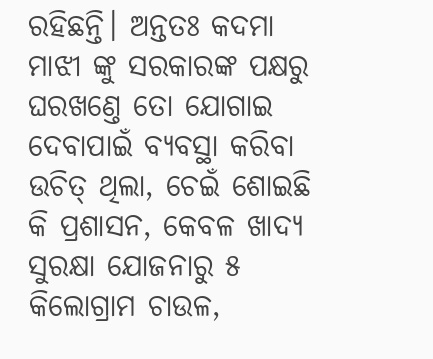ରହିଛନ୍ତି। ଅନ୍ତତଃ କଦମା ମାଝୀ ଙ୍କୁ ସରକାରଙ୍କ ପକ୍ଷରୁ ଘରଖଣ୍ତେ ତୋ ଯୋଗାଇ ଦେବାପାଇଁ ବ୍ଯବସ୍ଥା କରିବା ଉଚିତ୍ ଥିଲା, ଚେଇଁ ଶୋଇଛି କି ପ୍ରଶାସନ, କେବଳ ଖାଦ୍ଯ ସୁରକ୍ଷା ଯୋଜନାରୁ ୫ କିଲୋଗ୍ରାମ ଚାଉଳ,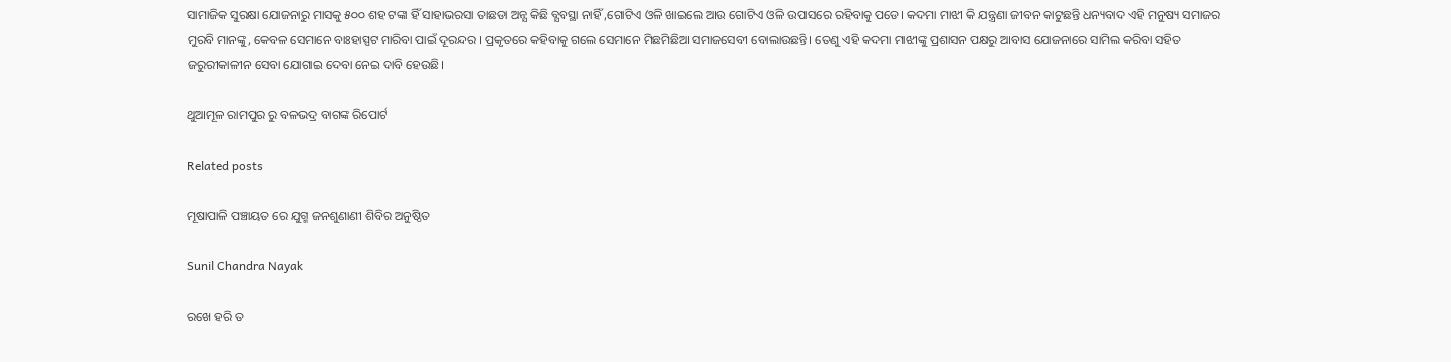ସାମାଜିକ ସୁରକ୍ଷା ଯୋଜନାରୁ ମାସକୁ ୫୦୦ ଶହ ଟଙ୍କା ହିଁ ସାହାଭରସା ତାଛଡା ଅନ୍ଯ କିଛି ବ୍ଯବସ୍ଥା ନାହିଁ ,ଗୋଟିଏ ଓଳି ଖାଇଲେ ଆଉ ଗୋଟିଏ ଓଳି ଉପାସରେ ରହିବାକୁ ପଡେ। କଦମା ମାଝୀ କି ଯନ୍ତ୍ରଣା ଜୀବନ କାଟୁଛନ୍ତି ଧନ୍ୟବାଦ ଏହି ମନୁଷ୍ୟ ସମାଜର ମୁରବି ମାନଙ୍କୁ, କେବଳ ସେମାନେ ବାଃହାସ୍ପଟ ମାରିବା ପାଇଁ ଦୂରନ୍ଦର । ପ୍ରକୃତରେ କହିବାକୁ ଗଲେ ସେମାନେ ମିଛମିଛିଆ ସମାଜସେବୀ ବୋଲାଉଛନ୍ତି। ତେଣୁ ଏହି କଦମା ମାଝୀଙ୍କୁ ପ୍ରଶାସନ ପକ୍ଷରୁ ଆବାସ ଯୋଜନାରେ ସାମିଲ କରିବା ସହିତ ଜରୁରୀକାଳୀନ ସେବା ଯୋଗାଇ ଦେବା ନେଇ ଦାବି ହେଉଛି।

ଥୁଆମୂଳ ରାମପୁର ରୁ ବଳଭଦ୍ର ବାଗଙ୍କ ରିପୋର୍ଟ

Related posts

ମୂଷାପାଳି ପଞ୍ଚାୟତ ରେ ଯୁଗ୍ମ ଜନଶୁଣାଣୀ ଶିବିର ଅନୁଷ୍ଠିତ

Sunil Chandra Nayak

ରଖେ ହରି ତ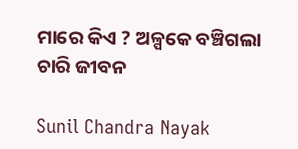ମାରେ କିଏ ? ଅଳ୍ପକେ ବଞ୍ଚିଗଲା ଚାରି ଜୀବନ

Sunil Chandra Nayak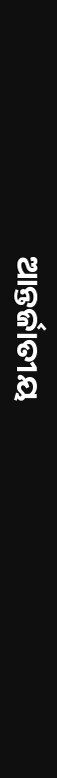ଆନ୍ତର୍ଜାତୀୟ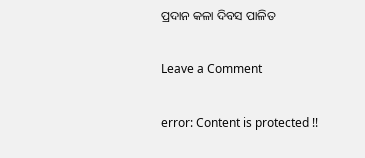ପ୍ରଦାନ କଳା ଦିବସ ପାଳିତ

Leave a Comment

error: Content is protected !!